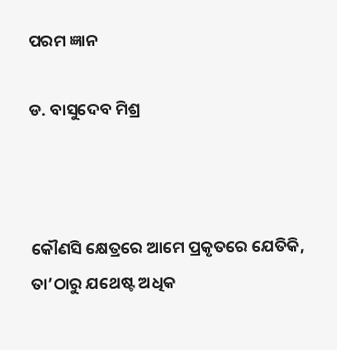ପରମ ଜ୍ଞାନ

ଡ. ବାସୁଦେବ ମିଶ୍ର



କୌଣସି କ୍ଷେତ୍ରରେ ଆମେ ପ୍ରକୃତରେ ଯେତିକି, ତା’ଠାରୁ ଯଥେଷ୍ଟ ଅଧିକ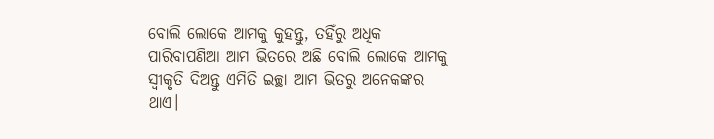ବୋଲି ଲୋକେ ଆମକୁ କୁହନ୍ତୁ, ତହିଁରୁ ଅଧିକ ପାରିବାପଣିଆ ଆମ ଭିତରେ ଅଛି ବୋଲି ଲୋକେ ଆମକୁ ସ୍ବୀକୃତି ଦିଅନ୍ତୁ ଏମିତି ଇଚ୍ଛା ଆମ ଭିତରୁ ଅନେକଙ୍କର ଥାଏ।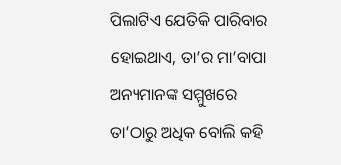ପିଲାଟିଏ ଯେତିକି ପାରିବାର ହୋଇଥାଏ, ତା’ର ମା’ବାପା ଅନ୍ୟମାନଙ୍କ ସମ୍ମୁଖରେ ତା’ଠାରୁ ଅଧିକ ବୋଲି କହି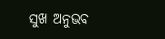ସୁଖ ଅନୁଭବ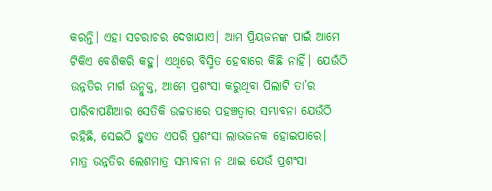କରନ୍ତି। ଏହା ସଚରାଚର ଦେଖାଯାଏ। ଆମ ପ୍ରିୟଜନଙ୍କ ପାଇଁ ଆମେ ଟିକିଏ ବେଶିକରି କହୁ। ଏଥିରେ ବିସ୍ମିତ ହେବାରେ କିଛି ନାହିଁ। ଯେଉଁଠି ଉନ୍ନତିର ମାର୍ଗ ଉନ୍ମୁକ୍ତ, ଆମେ ପ୍ରଶଂସା କରୁଥିବା ପିଲାଟି ତା’ର ପାରିବାପଣିଆର ସେତିକି ଉଚ୍ଚତାରେ ପହଞ୍ଚତ୍ବାର ସମ୍ଭାବନା ଯେଉଁଠି ରହିଛି, ସେଇଠି ହୁଏତ ଏପରି ପ୍ରଶଂସା ଲାଭଜନକ ହୋଇପାରେ। ମାତ୍ର ଉନ୍ନତିର ଲେଶମାତ୍ର ସମ୍ଭାବନା ନ ଥାଇ ଯେଉଁ ପ୍ରଶଂସା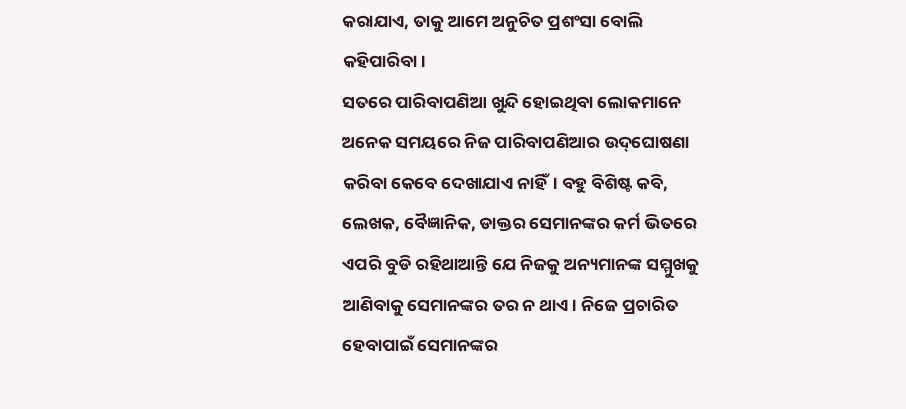କରାଯାଏ, ତାକୁ ଆମେ ଅନୁଚିତ ପ୍ରଶଂସା ବୋଲି କହିପାରିବା।
ସତରେ ପାରିବାପଣିଆ ଖୁନ୍ଦି ହୋଇଥିବା ଲୋକମାନେ ଅନେକ ସମୟରେ ନିଜ ପାରିବାପଣିଆର ଉଦ୍‌ଘୋଷଣା କରିବା କେବେ ଦେଖାଯାଏ ନାହିଁ। ବହୁ ବିଶିଷ୍ଟ କବି, ଲେଖକ, ବୈଜ୍ଞାନିକ, ଡାକ୍ତର ସେମାନଙ୍କର କର୍ମ ଭିତରେ ଏପରି ବୁଡି ରହିଥାଆନ୍ତି ଯେ ନିଜକୁ ଅନ୍ୟମାନଙ୍କ ସମ୍ମୁଖକୁ ଆଣିବାକୁ ସେମାନଙ୍କର ତର ନ ଥାଏ। ନିଜେ ପ୍ରଚାରିତ ହେବାପାଇଁ ସେମାନଙ୍କର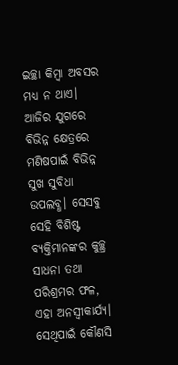ଇଚ୍ଛା କିମ୍ବା ଅବସର ମଧ୍ୟ ନ ଥାଏ। ଆଜିର ଯୁଗରେ ବିଭିନ୍ନ କ୍ଷେତ୍ରରେ ମଣିଷପାଇଁ ବିଭିନ୍ନ ସୁଖ ସୁବିଧା ଉପଲବ୍ଧ। ସେସବୁ ସେହି ବିଶିଷ୍ଟ ବ୍ୟକ୍ତିମାନଙ୍କର କୁଚ୍ଛ୍ର ସାଧନା ତଥା ପରିଶ୍ରମର ଫଳ, ଏହା ଅନସ୍ବୀକାର୍ଯ୍ୟ। ସେଥିପାଇଁ କୌଣସି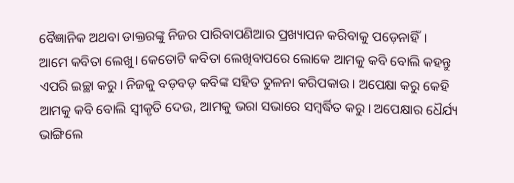ବୈଜ୍ଞାନିକ ଅଥବା ଡାକ୍ତରଙ୍କୁ ନିଜର ପାରିବାପଣିଆର ପ୍ରଖ୍ୟାପନ କରିବାକୁ ପଡ଼େନାହିଁ।
ଆମେ କବିତା ଲେଖୁ। କେତୋଟି କବିତା ଲେଖିବାପରେ ଲୋକେ ଆମକୁ କବି ବୋଲି କହନ୍ତୁ ଏପରି ଇଚ୍ଛା କରୁ। ନିଜକୁ ବଡ଼ବଡ଼ କବିଙ୍କ ସହିତ ତୁଳନା କରିପକାଉ। ଅପେକ୍ଷା କରୁ କେହି ଆମକୁ କବି ବୋଲି ସ୍ବୀକୃତି ଦେଉ, ଆମକୁ ଭରା ସଭାରେ ସମ୍ବର୍ଦ୍ଧିତ କରୁ। ଅପେକ୍ଷାର ଧୈର୍ଯ୍ୟ ଭାଙ୍ଗିଲେ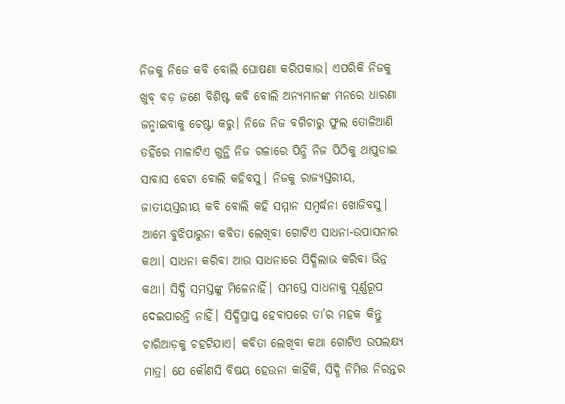ନିଜକୁ ନିଜେ କବି ବୋଲି ଘୋଷଣା କରିପକାଉ। ଏପରିକି ନିଜକୁ ଖୁବ୍‌ ବଡ଼ ଜଣେ ବିଶିଷ୍ଟ କବି ବୋଲି ଅନ୍ୟମାନଙ୍କ ମନରେ ଧାରଣା ଜନ୍ମାଇବାକୁ ଚେଷ୍ଟା କରୁ। ନିଜେ ନିଜ ବଗିଚାରୁ ଫୁଲ ତୋଳିଆଣି ତହିଁରେ ମାଳାଟିଏ ଗୁନ୍ଥି ନିଜ ଗଳାରେ ପିନ୍ଧି ନିଜ ପିଠିକୁ ଥାପୁଡାଇ ସାବାସ ବେଟା ବୋଲି କହିବସୁ। ନିଜକୁ ରାଜ୍ୟସ୍ତରୀୟ, ଜାତୀୟସ୍ତରୀୟ କବି ବୋଲି କହି ସମ୍ମାନ ସମ୍ବର୍ଦ୍ଧନା ଖୋଜିବସୁ। ଆମେ ବୁଝିପାରୁନା କବିତା ଲେଖିବା ଗୋଟିଏ ସାଧନା-ଉପାସନାର କଥା। ସାଧନା କରିବା ଆଉ ସାଧନାରେ ସିଦ୍ଧିଲାଭ କରିବା ଭିନ୍ନ କଥା। ସିଦ୍ଧି ସମସ୍ତଙ୍କୁ ମିଳେନାହିଁ। ସମସ୍ତେ ସାଧନାକୁ ପୂର୍ଣ୍ଣରୂପ ଦେଇପାରନ୍ତି ନାହିଁ। ସିଦ୍ଧିପ୍ରାପ୍ତ ହେବାପରେ ତା’ର ମହକ କିନ୍ତୁ ଚାରିଆଡ଼କୁ ଚହଟିଯାଏ। କବିତା ଲେଖିବା କଥା ଗୋଟିଏ ଉପଲକ୍ଷ୍ୟ ମାତ୍ର। ଯେ କୌଣସି ବିଷୟ ହେଉନା କାହିଁକି, ସିଦ୍ଧି ନିମିତ୍ତ ନିରନ୍ତର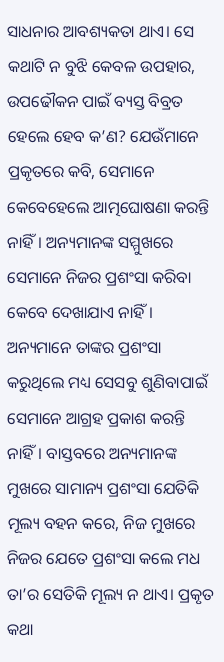ସାଧନାର ଆବଶ୍ୟକତା ଥାଏ। ସେ କଥାଟି ନ ବୁଝି କେବଳ ଉପହାର, ଉପଢୌକନ ପାଇଁ ବ୍ୟସ୍ତ ବିବ୍ରତ ହେଲେ ହେବ କ’ଣ? ଯେଉଁମାନେ ପ୍ରକୃତରେ କବି, ସେମାନେ କେବେହେଲେ ଆତ୍ମଘୋଷଣା କରନ୍ତି ନାହିଁ। ଅନ୍ୟମାନଙ୍କ ସମ୍ମୁଖରେ ସେମାନେ ନିଜର ପ୍ରଶଂସା କରିବା କେବେ ଦେଖାଯାଏ ନାହିଁ। ଅନ୍ୟମାନେ ତାଙ୍କର ପ୍ରଶଂସା କରୁଥିଲେ ମଧ୍ୟ ସେସବୁ ଶୁଣିବାପାଇଁ ସେମାନେ ଆଗ୍ରହ ପ୍ରକାଶ କରନ୍ତି ନାହିଁ। ବାସ୍ତବରେ ଅନ୍ୟମାନଙ୍କ ମୁଖରେ ସାମାନ୍ୟ ପ୍ରଶଂସା ଯେତିକି ମୂଲ୍ୟ ବହନ କରେ, ନିଜ ମୁଖରେ ନିଜର ଯେତେ ପ୍ରଶଂସା କଲେ ମଧ ତା’ର ସେତିକି ମୂଲ୍ୟ ନ ଥାଏ। ପ୍ରକୃତ କଥା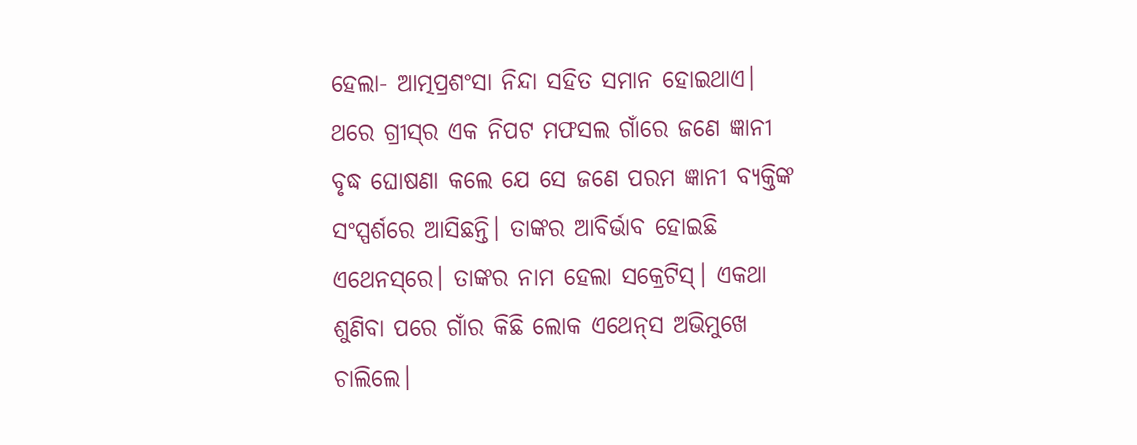ହେଲା- ଆତ୍ମପ୍ରଶଂସା ନିନ୍ଦା ସହିତ ସମାନ ହୋଇଥାଏ।
ଥରେ ଗ୍ରୀସ୍‌ର ଏକ ନିପଟ ମଫସଲ ଗାଁରେ ଜଣେ ଜ୍ଞାନୀ ବୃଦ୍ଧ ଘୋଷଣା କଲେ ଯେ ସେ ଜଣେ ପରମ ଜ୍ଞାନୀ ବ୍ୟକ୍ତିଙ୍କ ସଂସ୍ପର୍ଶରେ ଆସିଛନ୍ତି। ତାଙ୍କର ଆବିର୍ଭାବ ହୋଇଛି ଏଥେନସ୍‌ରେ। ତାଙ୍କର ନାମ ହେଲା ସକ୍ରେଟିସ୍‌। ଏକଥା ଶୁଣିବା ପରେ ଗାଁର କିଛି ଲୋକ ଏଥେନ୍‌ସ ଅଭିମୁଖେ ଚାଲିଲେ।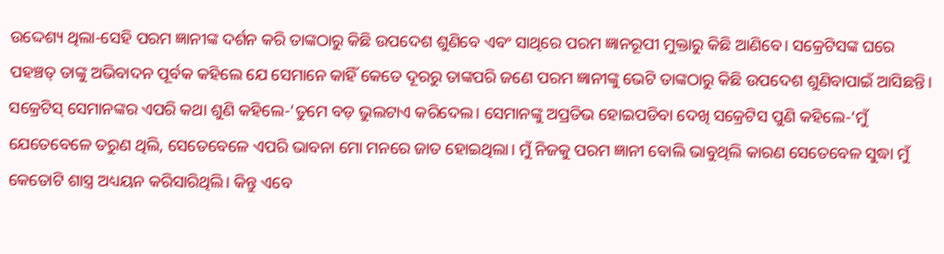ଉଦ୍ଦେଶ୍ୟ ଥିଲା-ସେହି ପରମ ଜ୍ଞାନୀଙ୍କ ଦର୍ଶନ କରି ତାଙ୍କଠାରୁ କିଛି ଉପଦେଶ ଶୁଣିବେ ଏବଂ ସାଥିରେ ପରମ ଜ୍ଞାନରୂପୀ ମୁକ୍ତାରୁ କିଛି ଆଣିବେ। ସକ୍ରେଟିସଙ୍କ ଘରେ ପହଞ୍ଚତ୍ ତାଙ୍କୁ ଅଭିବାଦନ ପୂର୍ବକ କହିଲେ ଯେ ସେମାନେ କାହିଁ କେତେ ଦୂରରୁ ତାଙ୍କପରି ଜଣେ ପରମ ଜ୍ଞାନୀଙ୍କୁ ଭେଟି ତାଙ୍କଠାରୁ କିଛି ଉପଦେଶ ଶୁଣିବାପାଇଁ ଆସିଛନ୍ତି। ସକ୍ରେଟିସ୍‌ ସେମାନଙ୍କର ଏପରି କଥା ଶୁଣି କହିଲେ-‘ତୁମେ ବଡ଼ ଭୁଲଟାଏ କରିଦେଲ। ସେମାନଙ୍କୁ ଅପ୍ରତିଭ ହୋଇପଡିବା ଦେଖି ସକ୍ରେଟିସ ପୁଣି କହିଲେ-‘ମୁଁ ଯେତେବେଳେ ତରୁଣ ଥିଲି, ସେତେବେଳେ ଏପରି ଭାବନା ମୋ ମନରେ ଜାତ ହୋଇଥିଲା। ମୁଁ ନିଜକୁ ପରମ ଜ୍ଞାନୀ ବୋଲି ଭାବୁଥିଲି କାରଣ ସେତେବେଳ ସୁଦ୍ଧା ମୁଁ କେତୋଟି ଶାସ୍ତ୍ର ଅଧ୍ୟୟନ କରିସାରିଥିଲି। କିନ୍ତୁ ଏବେ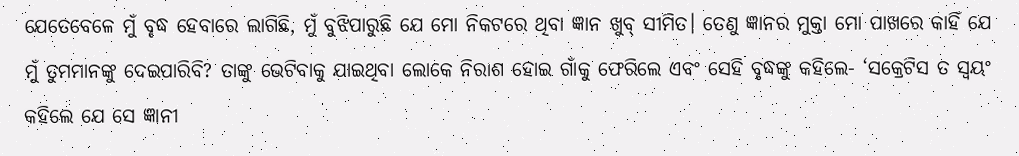ଯେତେବେଳେ ମୁଁ ବୃଦ୍ଧ ହେବାରେ ଲାଗିଛି, ମୁଁ ବୁଝିପାରୁଛି ଯେ ମୋ ନିକଟରେ ଥିବା ଜ୍ଞାନ ଖୁବ୍‌ ସୀମିତ। ତେଣୁ ଜ୍ଞାନର ମୁକ୍ତା ମୋ ପାଖରେ କାହିଁ ଯେ ମୁଁ ତୁମମାନଙ୍କୁ ଦେଇପାରିବି? ତାଙ୍କୁ ଭେଟିବାକୁ ଯାଇଥିବା ଲୋକେ ନିରାଶ ହୋଇ ଗାଁକୁ ଫେରିଲେ ଏବଂ ସେହି ବୃଦ୍ଧଙ୍କୁ କହିଲେ- ‘ସକ୍ରେଟିସ ତ ସ୍ବୟଂ କହିଲେ ଯେ ସେ ଜ୍ଞାନୀ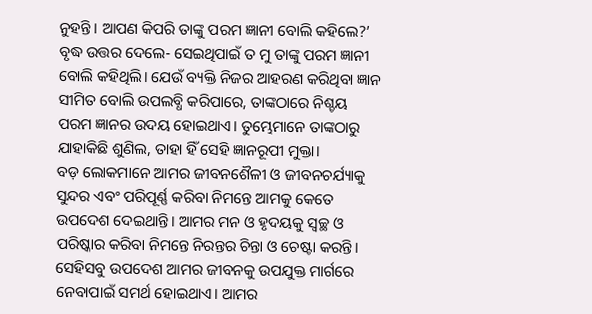ନୁହନ୍ତି। ଆପଣ କିପରି ତାଙ୍କୁ ପରମ ଜ୍ଞାନୀ ବୋଲି କହିଲେ?’ ବୃଦ୍ଧ ଉତ୍ତର ଦେଲେ- ସେଇଥିପାଇଁ ତ ମୁ ତାଙ୍କୁ ପରମ ଜ୍ଞାନୀ ବୋଲି କହିଥିଲି। ଯେଉଁ ବ୍ୟକ୍ତି ନିଜର ଆହରଣ କରିଥିବା ଜ୍ଞାନ ସୀମିତ ବୋଲି ଉପଲବ୍ଧି କରିପାରେ, ତାଙ୍କଠାରେ ନିଶ୍ଚୟ ପରମ ଜ୍ଞାନର ଉଦୟ ହୋଇଥାଏ। ତୁମ୍ଭେମାନେ ତାଙ୍କଠାରୁ ଯାହାକିଛି ଶୁଣିଲ, ତାହା ହିଁ ସେହି ଜ୍ଞାନରୂପୀ ମୁକ୍ତା।
ବଡ଼ ଲୋକମାନେ ଆମର ଜୀବନଶୈଳୀ ଓ ଜୀବନଚର୍ଯ୍ୟାକୁ ସୁନ୍ଦର ଏବଂ ପରିପୂର୍ଣ୍ଣ କରିବା ନିମନ୍ତେ ଆମକୁ କେତେ ଉପଦେଶ ଦେଇଥାନ୍ତି। ଆମର ମନ ଓ ହୃଦୟକୁ ସ୍ବଚ୍ଛ ଓ ପରିଷ୍କାର କରିବା ନିମନ୍ତେ ନିରନ୍ତର ଚିନ୍ତା ଓ ଚେଷ୍ଟା କରନ୍ତି। ସେହିସବୁ ଉପଦେଶ ଆମର ଜୀବନକୁ ଉପଯୁକ୍ତ ମାର୍ଗରେ ନେବାପାଇଁ ସମର୍ଥ ହୋଇଥାଏ। ଆମର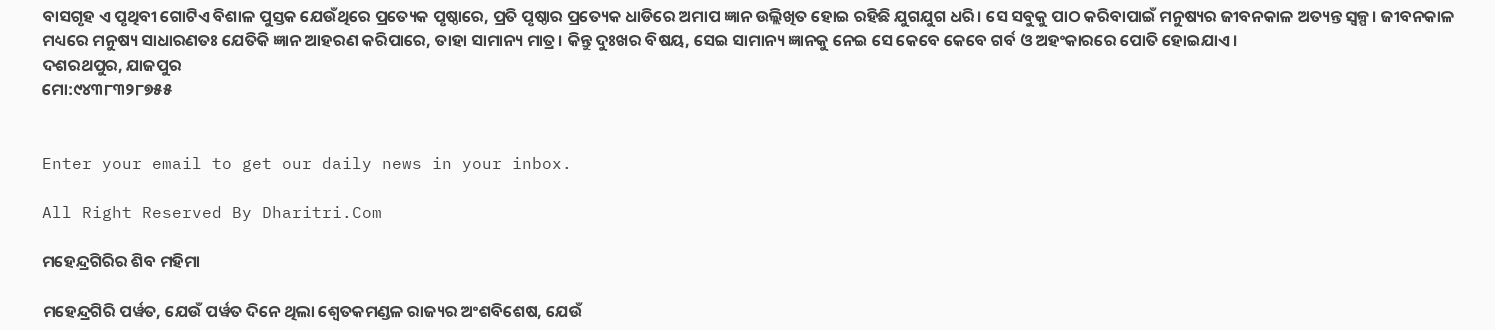ବାସଗୃହ ଏ ପୃଥିବୀ ଗୋଟିଏ ବିଶାଳ ପୁସ୍ତକ ଯେଉଁଥିରେ ପ୍ରତ୍ୟେକ ପୃଷ୍ଠାରେ, ପ୍ରତି ପୃଷ୍ଠାର ପ୍ରତ୍ୟେକ ଧାଡିରେ ଅମାପ ଜ୍ଞାନ ଉଲ୍ଲିଖିତ ହୋଇ ରହିଛି ଯୁଗଯୁଗ ଧରି। ସେ ସବୁକୁ ପାଠ କରିବାପାଇଁ ମନୁଷ୍ୟର ଜୀବନକାଳ ଅତ୍ୟନ୍ତ ସ୍ବଳ୍ପ। ଜୀବନକାଳ ମଧ୍ୟରେ ମନୁଷ୍ୟ ସାଧାରଣତଃ ଯେତିକି ଜ୍ଞାନ ଆହରଣ କରିପାରେ, ତାହା ସାମାନ୍ୟ ମାତ୍ର। କିନ୍ତୁ ଦୁଃଖର ବିଷୟ, ସେଇ ସାମାନ୍ୟ ଜ୍ଞାନକୁ ନେଇ ସେ କେବେ କେବେ ଗର୍ବ ଓ ଅହଂକାରରେ ପୋତି ହୋଇଯାଏ।
ଦଶରଥପୁର, ଯାଜପୁର
ମୋ:୯୪୩୮୩୨୮୭୫୫


Enter your email to get our daily news in your inbox.

All Right Reserved By Dharitri.Com

ମହେନ୍ଦ୍ରଗିରିର ଶିବ ମହିମା

ମହେନ୍ଦ୍ରଗିରି ପର୍ୱତ, ଯେଉଁ ପର୍ୱତ ଦିନେ ଥିଲା ଶ୍ୱେତକମଣ୍ଡଳ ରାଜ୍ୟର ଅଂଶବିଶେଷ, ଯେଉଁ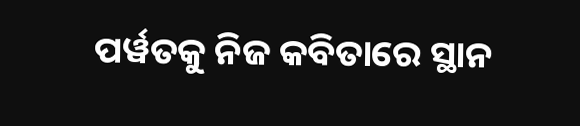ପର୍ୱତକୁ ନିଜ କବିତାରେ ସ୍ଥାନ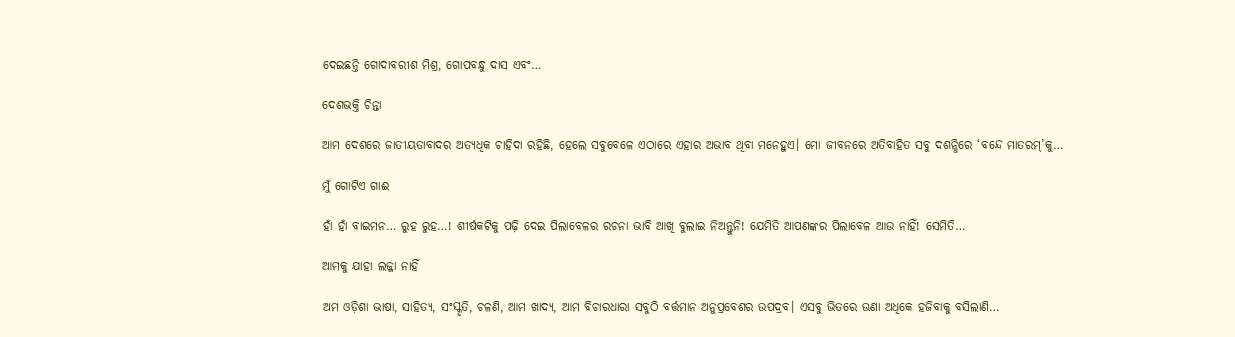ଦେଇଛନ୍ତି ଗୋଦାବରୀଶ ମିଶ୍ର, ଗୋପବନ୍ଧୁ ଦାସ ଏବଂ…

ଦେଶଭକ୍ତି ଚିନ୍ତା

ଆମ ଦେଶରେ ଜାତୀୟତାବାଦର ଅତ୍ୟଧିକ ଚାହିଦା ରହିଛି, ହେଲେ ସବୁବେଳେ ଏଠାରେ ଏହାର ଅଭାବ ଥିବା ମନେହୁଏ। ମୋ ଜୀବନରେ ଅତିବାହିତ ସବୁ ଦଶନ୍ଧିରେ ‘ବନ୍ଦେ ମାତରମ୍‌’କୁ…

ମୁଁ ଗୋଟିଏ ଗାଈ

ହାଁ ହାଁ ବାଇମନ… ରୁହ ରୁହ…! ଶୀର୍ଷକଟିକୁ ପଢ଼ି ଦେଇ ପିଲାବେଳର ରଚନା ଭାବି ଆଖି ବୁଲାଇ ନିଅନ୍ତୁନି! ଯେମିତି ଆପଣଙ୍କର ପିଲାବେଳ ଆଉ ନାହିଁ! ସେମିତି…

ଆମକୁ ଯାହା ଲଜ୍ଜା ନାହିଁ

ଅମ ଓଡ଼ିଶା ଭାଷା, ସାହିତ୍ୟ, ସଂସ୍କୃତି, ଚଳଣି, ଆମ ଖାଦ୍ୟ, ଆମ ବିଚାରଧାରା ସବୁଠି ବର୍ତ୍ତମାନ ଅନୁପ୍ରବେଶର ଉପଦ୍ରବ। ଏସବୁ ଭିତରେ ଊଣା ଅଧିକେ ହଜିବାକୁ ବସିଲାଣି…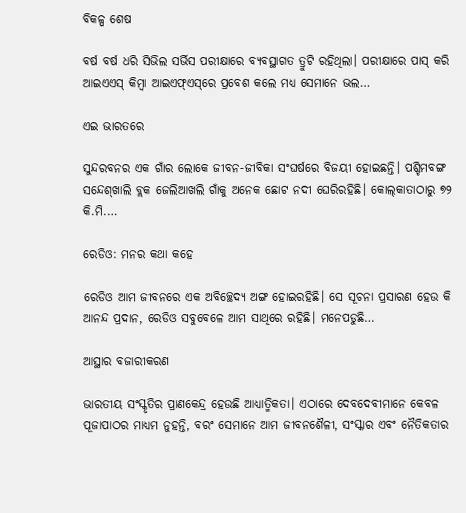ବିକଳ୍ପ ଶେଷ

ବର୍ଷ ବର୍ଷ ଧରି ସିଭିଲ ସର୍ଭିସ ପରୀକ୍ଷାରେ ବ୍ୟବସ୍ଥାଗତ ତ୍ରୁଟି ରହିଥିଲା। ପରୀକ୍ଷାରେ ପାସ୍‌ କରି ଆଇଏଏସ୍‌ କିମ୍ବା ଆଇଏଫ୍‌ଏସ୍‌ରେ ପ୍ରବେଶ କଲେ ମଧ୍ୟ ସେମାନେ ଭଲ…

ଏଇ ଭାରତରେ

ସୁନ୍ଦରବନର ଏକ ଗାଁର ଲୋକେ ଜୀବନ-ଜୀବିକା ସଂଘର୍ଷରେ ବିଜୟୀ ହୋଇଛନ୍ତି। ପଶ୍ଚିମବଙ୍ଗ ସନ୍ଦେଶ୍‌ଖାଲି ବ୍ଲକ ଜେଲିଆଖଲି ଗାଁକୁ ଅନେକ ଛୋଟ ନଦୀ ଘେରିରହିଛି। କୋଲ୍‌କାତାଠାରୁ ୭୨ କି.ମି.…

ରେଡିଓ: ମନର କଥା କହେ

ରେଡିଓ ଆମ ଜୀବନରେ ଏକ ଅବିଚ୍ଛେଦ୍ୟ ଅଙ୍ଗ ହୋଇରହିଛି। ସେ ସୂଚନା ପ୍ରସାରଣ ହେଉ କି ଆନନ୍ଦ ପ୍ରଦାନ, ରେଡିଓ ସବୁବେଳେ ଆମ ସାଥିରେ ରହିଛି। ମନେପଡୁଛି…

ଆସ୍ଥାର ବଜାରୀକରଣ

ଭାରତୀୟ ସଂସ୍କୃତିର ପ୍ରାଣକେନ୍ଦ୍ର ହେଉଛି ଆଧ୍ୟାତ୍ମିକତା। ଏଠାରେ ଦେବଦେବୀମାନେ କେବଳ ପୂଜାପାଠର ମାଧ୍ୟମ ନୁହନ୍ତି, ବରଂ ସେମାନେ ଆମ ଜୀବନଶୈଳୀ, ସଂସ୍କାର ଏବଂ ନୈତିକତାର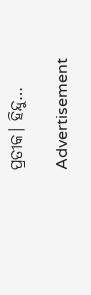ପ୍ରତୀକ। ହିନ୍ଦୁ…

Advertisement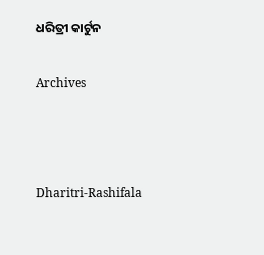ଧରିତ୍ରୀ କାର୍ଟୁନ

Archives



Dharitri-Rashifala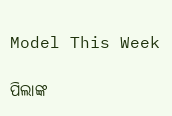Model This Week

ପିଲାଙ୍କ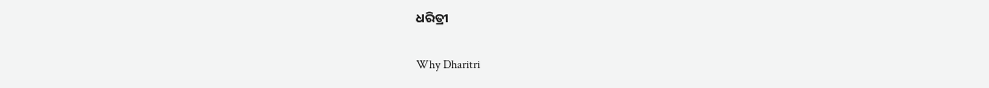ଧରିତ୍ରୀ

Why Dharitri